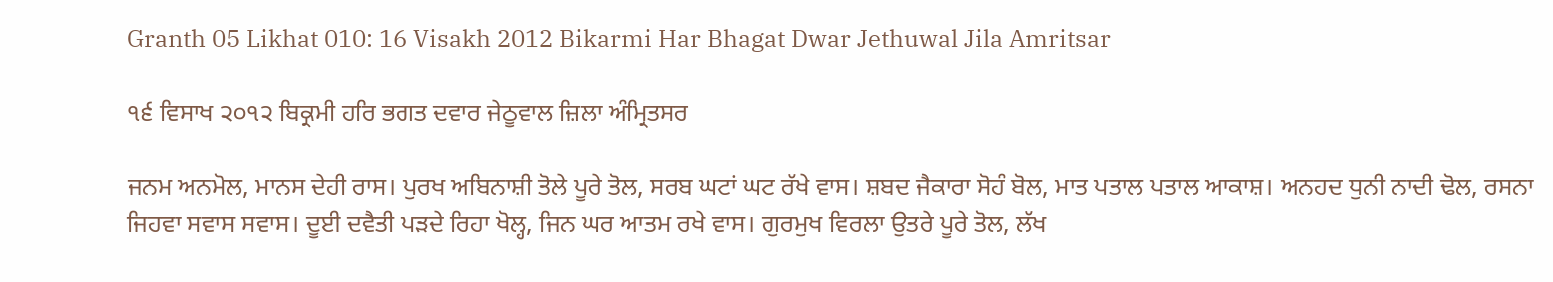Granth 05 Likhat 010: 16 Visakh 2012 Bikarmi Har Bhagat Dwar Jethuwal Jila Amritsar

੧੬ ਵਿਸਾਖ ੨੦੧੨ ਬਿਕ੍ਰਮੀ ਹਰਿ ਭਗਤ ਦਵਾਰ ਜੇਠੂਵਾਲ ਜ਼ਿਲਾ ਅੰਮ੍ਰਿਤਸਰ

ਜਨਮ ਅਨਮੋਲ, ਮਾਨਸ ਦੇਹੀ ਰਾਸ। ਪੁਰਖ ਅਬਿਨਾਸ਼ੀ ਤੋਲੇ ਪੂਰੇ ਤੋਲ, ਸਰਬ ਘਟਾਂ ਘਟ ਰੱਖੇ ਵਾਸ। ਸ਼ਬਦ ਜੈਕਾਰਾ ਸੋਹੰ ਬੋਲ, ਮਾਤ ਪਤਾਲ ਪਤਾਲ ਆਕਾਸ਼। ਅਨਹਦ ਧੁਨੀ ਨਾਦੀ ਢੋਲ, ਰਸਨਾ ਜਿਹਵਾ ਸਵਾਸ ਸਵਾਸ। ਦੂਈ ਦਵੈਤੀ ਪੜਦੇ ਰਿਹਾ ਖੋਲ੍ਹ, ਜਿਨ ਘਰ ਆਤਮ ਰਖੇ ਵਾਸ। ਗੁਰਮੁਖ ਵਿਰਲਾ ਉਤਰੇ ਪੂਰੇ ਤੋਲ, ਲੱਖ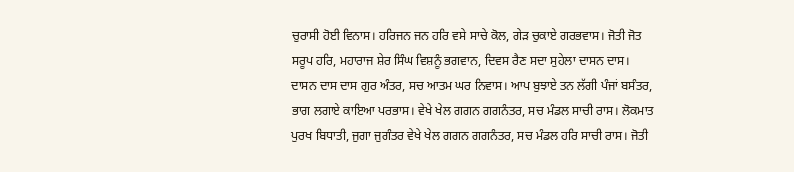ਚੁਰਾਸੀ ਹੋਈ ਵਿਨਾਸ। ਹਰਿਜਨ ਜਨ ਹਰਿ ਵਸੇ ਸਾਚੇ ਕੋਲ, ਗੇੜ ਚੁਕਾਏ ਗਰਭਵਾਸ। ਜੋਤੀ ਜੋਤ ਸਰੂਪ ਹਰਿ, ਮਹਾਰਾਜ ਸ਼ੇਰ ਸਿੰਘ ਵਿਸ਼ਨੂੰ ਭਗਵਾਨ, ਦਿਵਸ ਰੈਣ ਸਦਾ ਸੁਹੇਲਾ ਦਾਸਨ ਦਾਸ। ਦਾਸਨ ਦਾਸ ਦਾਸ ਗੁਰ ਅੰਤਰ, ਸਚ ਆਤਮ ਘਰ ਨਿਵਾਸ। ਆਪ ਬੁਝਾਏ ਤਨ ਲੱਗੀ ਪੰਜਾਂ ਬਸੰਤਰ, ਭਾਗ ਲਗਾਏ ਕਾਇਆ ਪਰਭਾਸ। ਵੇਖੇ ਖੇਲ ਗਗਨ ਗਗਨੰਤਰ, ਸਚ ਮੰਡਲ ਸਾਚੀ ਰਾਸ। ਲੋਕਮਾਤ ਪੁਰਖ ਬਿਧਾਤੀ, ਜੁਗਾ ਜੁਗੰਤਰ ਵੇਖੇ ਖੇਲ ਗਗਨ ਗਗਨੰਤਰ, ਸਚ ਮੰਡਲ ਹਰਿ ਸਾਚੀ ਰਾਸ। ਜੋਤੀ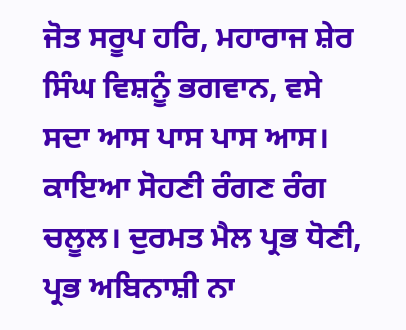ਜੋਤ ਸਰੂਪ ਹਰਿ, ਮਹਾਰਾਜ ਸ਼ੇਰ ਸਿੰਘ ਵਿਸ਼ਨੂੰ ਭਗਵਾਨ, ਵਸੇ ਸਦਾ ਆਸ ਪਾਸ ਪਾਸ ਆਸ। ਕਾਇਆ ਸੋਹਣੀ ਰੰਗਣ ਰੰਗ ਚਲੂਲ। ਦੁਰਮਤ ਮੈਲ ਪ੍ਰਭ ਧੋਣੀ, ਪ੍ਰਭ ਅਬਿਨਾਸ਼ੀ ਨਾ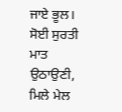ਜਾਏ ਭੂਲ। ਸੋਈ ਸੁਰਤੀ ਮਾਤ ਉਠਾਉਣੀ, ਮਿਲੇ ਮੇਲ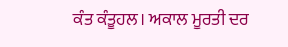ਕੰਤ ਕੰਤੂਹਲ। ਅਕਾਲ ਮੂਰਤੀ ਦਰ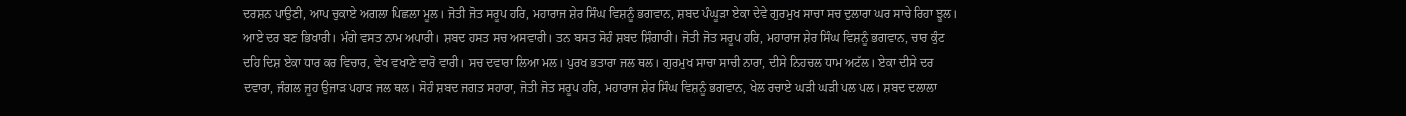ਦਰਸ਼ਨ ਪਾਉਣੀ, ਆਪ ਚੁਕਾਏ ਅਗਲਾ ਪਿਛਲਾ ਮੂਲ। ਜੋਤੀ ਜੋਤ ਸਰੂਪ ਹਰਿ, ਮਹਾਰਾਜ ਸ਼ੇਰ ਸਿੰਘ ਵਿਸ਼ਨੂੰ ਭਗਵਾਨ, ਸ਼ਬਦ ਪੰਘੂੜਾ ਏਕਾ ਦੇਵੇ ਗੁਰਮੁਖ ਸਾਚਾ ਸਚ ਦੁਲਾਰਾ ਘਰ ਸਾਚੇ ਰਿਹਾ ਝੂਲ। ਆਏ ਦਰ ਬਣ ਭਿਖਾਰੀ। ਮੰਗੇ ਵਸਤ ਨਾਮ ਅਪਾਰੀ। ਸ਼ਬਦ ਹਸਤ ਸਚ ਅਸਵਾਰੀ। ਤਨ ਬਸਤ ਸੋਹੰ ਸ਼ਬਦ ਸ਼ਿੰਗਾਰੀ। ਜੋਤੀ ਜੋਤ ਸਰੂਪ ਹਰਿ, ਮਹਾਰਾਜ ਸ਼ੇਰ ਸਿੰਘ ਵਿਸ਼ਨੂੰ ਭਗਵਾਨ, ਚਾਰ ਕੁੰਟ ਦਹਿ ਦਿਸ਼ ਏਕਾ ਧਾਰ ਕਰ ਵਿਚਾਰ, ਵੇਖ ਵਖਾਣੇ ਵਾਰੋ ਵਾਰੀ। ਸਚ ਦਵਾਰਾ ਲਿਆ ਮਲ। ਪੁਰਖ ਭਤਾਰਾ ਜਲ ਥਲ। ਗੁਰਮੁਖ ਸਾਚਾ ਸਾਚੀ ਨਾਰਾ, ਦੀਸੇ ਨਿਹਚਲ ਧਾਮ ਅਟੱਲ। ਏਕਾ ਦੀਸੇ ਦਰ ਦਵਾਰਾ, ਜੰਗਲ ਜੂਹ ਉਜਾੜ ਪਹਾੜ ਜਲ ਥਲ। ਸੋਹੰ ਸ਼ਬਦ ਜਗਤ ਸਹਾਰਾ, ਜੋਤੀ ਜੋਤ ਸਰੂਪ ਹਰਿ, ਮਹਾਰਾਜ ਸ਼ੇਰ ਸਿੰਘ ਵਿਸ਼ਨੂੰ ਭਗਵਾਨ, ਖੇਲ ਰਚਾਏ ਘੜੀ ਘੜੀ ਪਲ ਪਲ। ਸ਼ਬਦ ਦਲਾਲਾ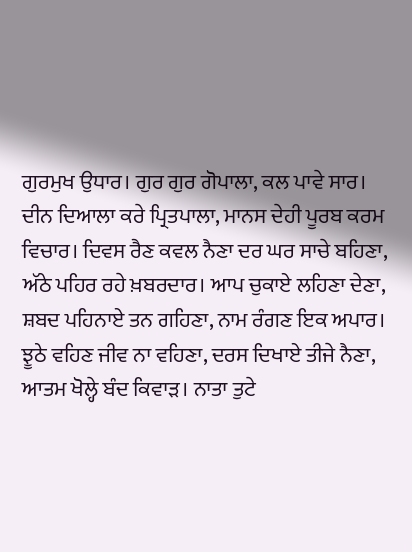ਗੁਰਮੁਖ ਉਧਾਰ। ਗੁਰ ਗੁਰ ਗੋਪਾਲਾ, ਕਲ ਪਾਵੇ ਸਾਰ। ਦੀਨ ਦਿਆਲਾ ਕਰੇ ਪ੍ਰਿਤਪਾਲਾ, ਮਾਨਸ ਦੇਹੀ ਪੂਰਬ ਕਰਮ ਵਿਚਾਰ। ਦਿਵਸ ਰੈਣ ਕਵਲ ਨੈਣਾ ਦਰ ਘਰ ਸਾਚੇ ਬਹਿਣਾ, ਅੱਠੇ ਪਹਿਰ ਰਹੇ ਖ਼ਬਰਦਾਰ। ਆਪ ਚੁਕਾਏ ਲਹਿਣਾ ਦੇਣਾ, ਸ਼ਬਦ ਪਹਿਨਾਏ ਤਨ ਗਹਿਣਾ, ਨਾਮ ਰੰਗਣ ਇਕ ਅਪਾਰ। ਝੂਠੇ ਵਹਿਣ ਜੀਵ ਨਾ ਵਹਿਣਾ, ਦਰਸ ਦਿਖਾਏ ਤੀਜੇ ਨੈਣਾ, ਆਤਮ ਖੋਲ੍ਹੇ ਬੰਦ ਕਿਵਾੜ। ਨਾਤਾ ਤੁਟੇ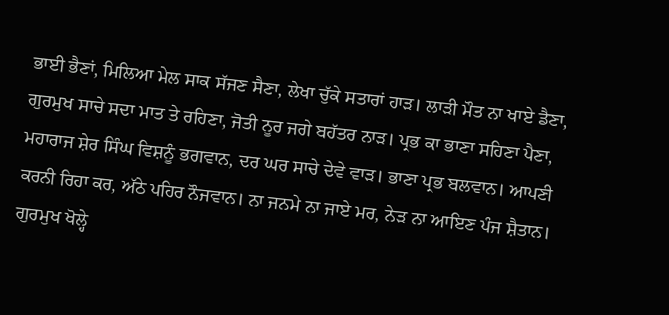ਭਾਈ ਭੈਣਾਂ, ਮਿਲਿਆ ਮੇਲ ਸਾਕ ਸੱਜਣ ਸੈਣਾ, ਲੇਖਾ ਚੁੱਕੇ ਸਤਾਰਾਂ ਹਾੜ। ਲਾੜੀ ਮੌਤ ਨਾ ਖਾਏ ਡੈਣਾ, ਗੁਰਮੁਖ ਸਾਚੇ ਸਦਾ ਮਾਤ ਤੇ ਰਹਿਣਾ, ਜੋਤੀ ਨੂਰ ਜਗੇ ਬਹੱਤਰ ਨਾੜ। ਪ੍ਰਭ ਕਾ ਭਾਣਾ ਸਹਿਣਾ ਪੈਣਾ, ਮਹਾਰਾਜ ਸ਼ੇਰ ਸਿੰਘ ਵਿਸ਼ਨੂੰ ਭਗਵਾਨ, ਦਰ ਘਰ ਸਾਚੇ ਦੇਵੇ ਵਾੜ। ਭਾਣਾ ਪ੍ਰਭ ਬਲਵਾਨ। ਆਪਣੀ ਕਰਨੀ ਰਿਹਾ ਕਰ, ਅੱਠੇ ਪਹਿਰ ਨੌਜਵਾਨ। ਨਾ ਜਨਮੇ ਨਾ ਜਾਏ ਮਰ, ਨੇੜ ਨਾ ਆਇਣ ਪੰਜ ਸ਼ੈਤਾਨ। ਗੁਰਮੁਖ ਖੋਲ੍ਹੇ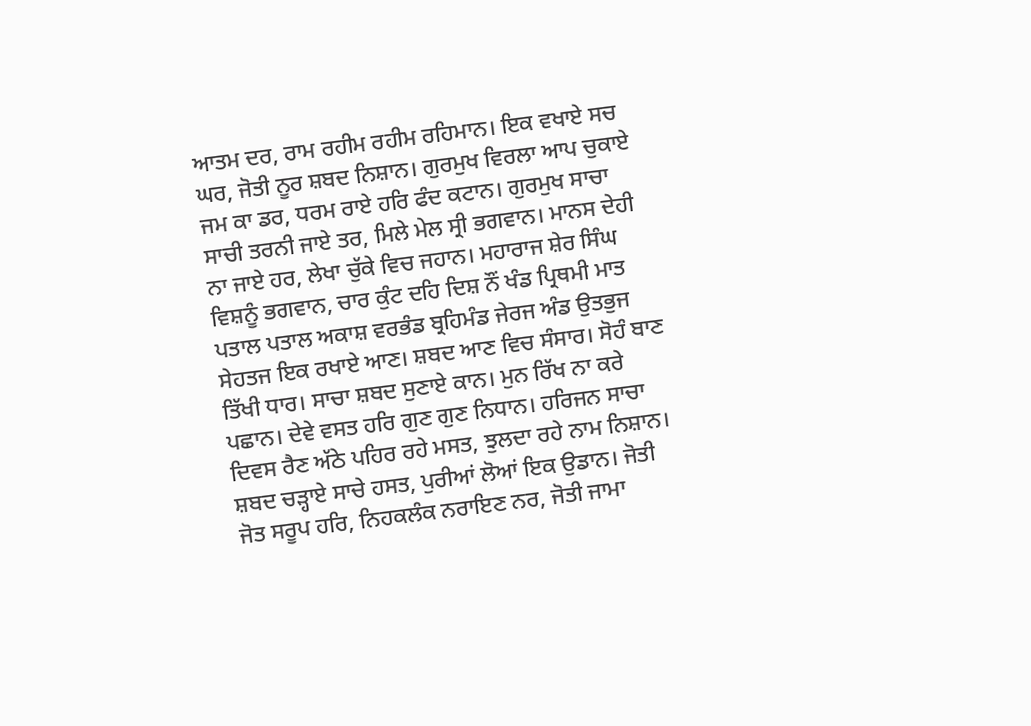ਆਤਮ ਦਰ, ਰਾਮ ਰਹੀਮ ਰਹੀਮ ਰਹਿਮਾਨ। ਇਕ ਵਖਾਏ ਸਚ ਘਰ, ਜੋਤੀ ਨੂਰ ਸ਼ਬਦ ਨਿਸ਼ਾਨ। ਗੁਰਮੁਖ ਵਿਰਲਾ ਆਪ ਚੁਕਾਏ ਜਮ ਕਾ ਡਰ, ਧਰਮ ਰਾਏ ਹਰਿ ਫੰਦ ਕਟਾਨ। ਗੁਰਮੁਖ ਸਾਚਾ ਸਾਚੀ ਤਰਨੀ ਜਾਏ ਤਰ, ਮਿਲੇ ਮੇਲ ਸ੍ਰੀ ਭਗਵਾਨ। ਮਾਨਸ ਦੇਹੀ ਨਾ ਜਾਏ ਹਰ, ਲੇਖਾ ਚੁੱਕੇ ਵਿਚ ਜਹਾਨ। ਮਹਾਰਾਜ ਸ਼ੇਰ ਸਿੰਘ ਵਿਸ਼ਨੂੰ ਭਗਵਾਨ, ਚਾਰ ਕੁੰਟ ਦਹਿ ਦਿਸ਼ ਨੌਂ ਖੰਡ ਪ੍ਰਿਥਮੀ ਮਾਤ ਪਤਾਲ ਪਤਾਲ ਅਕਾਸ਼ ਵਰਭੰਡ ਬ੍ਰਹਿਮੰਡ ਜੇਰਜ ਅੰਡ ਉਤਭੁਜ ਸੇਹਤਜ ਇਕ ਰਖਾਏ ਆਣ। ਸ਼ਬਦ ਆਣ ਵਿਚ ਸੰਸਾਰ। ਸੋਹੰ ਬਾਣ ਤਿੱਖੀ ਧਾਰ। ਸਾਚਾ ਸ਼ਬਦ ਸੁਣਾਏ ਕਾਨ। ਮੁਨ ਰਿੱਖ ਨਾ ਕਰੇ ਪਛਾਨ। ਦੇਵੇ ਵਸਤ ਹਰਿ ਗੁਣ ਗੁਣ ਨਿਧਾਨ। ਹਰਿਜਨ ਸਾਚਾ ਦਿਵਸ ਰੈਣ ਅੱਠੇ ਪਹਿਰ ਰਹੇ ਮਸਤ, ਝੁਲਦਾ ਰਹੇ ਨਾਮ ਨਿਸ਼ਾਨ। ਸ਼ਬਦ ਚੜ੍ਹਾਏ ਸਾਚੇ ਹਸਤ, ਪੁਰੀਆਂ ਲੋਆਂ ਇਕ ਉਡਾਨ। ਜੋਤੀ ਜੋਤ ਸਰੂਪ ਹਰਿ, ਨਿਹਕਲੰਕ ਨਰਾਇਣ ਨਰ, ਜੋਤੀ ਜਾਮਾ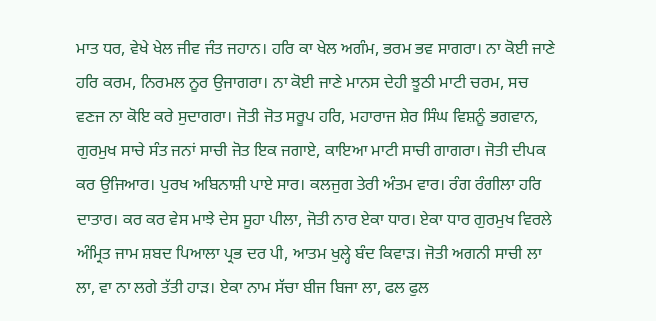ਮਾਤ ਧਰ, ਵੇਖੇ ਖੇਲ ਜੀਵ ਜੰਤ ਜਹਾਨ। ਹਰਿ ਕਾ ਖੇਲ ਅਗੰਮ, ਭਰਮ ਭਵ ਸਾਗਰਾ। ਨਾ ਕੋਈ ਜਾਣੇ ਹਰਿ ਕਰਮ, ਨਿਰਮਲ ਨੂਰ ਉਜਾਗਰਾ। ਨਾ ਕੋਈ ਜਾਣੇ ਮਾਨਸ ਦੇਹੀ ਝੂਠੀ ਮਾਟੀ ਚਰਮ, ਸਚ ਵਣਜ ਨਾ ਕੋਇ ਕਰੇ ਸੁਦਾਗਰਾ। ਜੋਤੀ ਜੋਤ ਸਰੂਪ ਹਰਿ, ਮਹਾਰਾਜ ਸ਼ੇਰ ਸਿੰਘ ਵਿਸ਼ਨੂੰ ਭਗਵਾਨ, ਗੁਰਮੁਖ ਸਾਚੇ ਸੰਤ ਜਨਾਂ ਸਾਚੀ ਜੋਤ ਇਕ ਜਗਾਏ, ਕਾਇਆ ਮਾਟੀ ਸਾਚੀ ਗਾਗਰਾ। ਜੋਤੀ ਦੀਪਕ ਕਰ ਉਜਿਆਰ। ਪੁਰਖ ਅਬਿਨਾਸ਼ੀ ਪਾਏ ਸਾਰ। ਕਲਜੁਗ ਤੇਰੀ ਅੰਤਮ ਵਾਰ। ਰੰਗ ਰੰਗੀਲਾ ਹਰਿ ਦਾਤਾਰ। ਕਰ ਕਰ ਵੇਸ ਮਾਝੇ ਦੇਸ ਸੂਹਾ ਪੀਲਾ, ਜੋਤੀ ਨਾਰ ਏਕਾ ਧਾਰ। ਏਕਾ ਧਾਰ ਗੁਰਮੁਖ ਵਿਰਲੇ ਅੰਮ੍ਰਿਤ ਜਾਮ ਸ਼ਬਦ ਪਿਆਲਾ ਪ੍ਰਭ ਦਰ ਪੀ, ਆਤਮ ਖੁਲ੍ਹੇ ਬੰਦ ਕਿਵਾੜ। ਜੋਤੀ ਅਗਨੀ ਸਾਚੀ ਲਾ ਲਾ, ਵਾ ਨਾ ਲਗੇ ਤੱਤੀ ਹਾੜ। ਏਕਾ ਨਾਮ ਸੱਚਾ ਬੀਜ ਬਿਜਾ ਲਾ, ਫਲ ਫੁਲ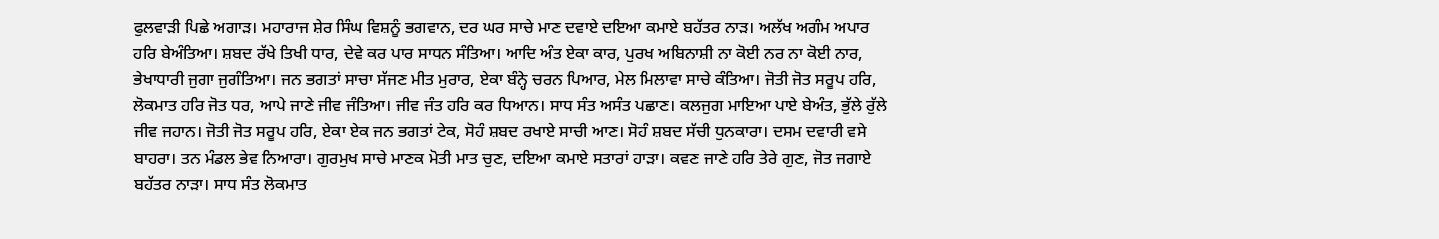ਫੁਲਵਾੜੀ ਪਿਛੇ ਅਗਾੜ। ਮਹਾਰਾਜ ਸ਼ੇਰ ਸਿੰਘ ਵਿਸ਼ਨੂੰ ਭਗਵਾਨ, ਦਰ ਘਰ ਸਾਚੇ ਮਾਣ ਦਵਾਏ ਦਇਆ ਕਮਾਏ ਬਹੱਤਰ ਨਾੜ। ਅਲੱਖ ਅਗੰਮ ਅਪਾਰ ਹਰਿ ਬੇਅੰਤਿਆ। ਸ਼ਬਦ ਰੱਖੇ ਤਿਖੀ ਧਾਰ, ਦੇਵੇ ਕਰ ਪਾਰ ਸਾਧਨ ਸੰਤਿਆ। ਆਦਿ ਅੰਤ ਏਕਾ ਕਾਰ, ਪੁਰਖ ਅਬਿਨਾਸ਼ੀ ਨਾ ਕੋਈ ਨਰ ਨਾ ਕੋਈ ਨਾਰ, ਭੇਖਾਧਾਰੀ ਜੁਗਾ ਜੁਗੰਤਿਆ। ਜਨ ਭਗਤਾਂ ਸਾਚਾ ਸੱਜਣ ਮੀਤ ਮੁਰਾਰ, ਏਕਾ ਬੰਨ੍ਹੇ ਚਰਨ ਪਿਆਰ, ਮੇਲ ਮਿਲਾਵਾ ਸਾਚੇ ਕੰਤਿਆ। ਜੋਤੀ ਜੋਤ ਸਰੂਪ ਹਰਿ, ਲੋਕਮਾਤ ਹਰਿ ਜੋਤ ਧਰ, ਆਪੇ ਜਾਣੇ ਜੀਵ ਜੰਤਿਆ। ਜੀਵ ਜੰਤ ਹਰਿ ਕਰ ਧਿਆਨ। ਸਾਧ ਸੰਤ ਅਸੰਤ ਪਛਾਣ। ਕਲਜੁਗ ਮਾਇਆ ਪਾਏ ਬੇਅੰਤ, ਭੁੱਲੇ ਰੁੱਲੇ ਜੀਵ ਜਹਾਨ। ਜੋਤੀ ਜੋਤ ਸਰੂਪ ਹਰਿ, ਏਕਾ ਏਕ ਜਨ ਭਗਤਾਂ ਟੇਕ, ਸੋਹੰ ਸ਼ਬਦ ਰਖਾਏ ਸਾਚੀ ਆਣ। ਸੋਹੰ ਸ਼ਬਦ ਸੱਚੀ ਧੁਨਕਾਰਾ। ਦਸਮ ਦਵਾਰੀ ਵਸੇ ਬਾਹਰਾ। ਤਨ ਮੰਡਲ ਭੇਵ ਨਿਆਰਾ। ਗੁਰਮੁਖ ਸਾਚੇ ਮਾਣਕ ਮੋਤੀ ਮਾਤ ਚੁਣ, ਦਇਆ ਕਮਾਏ ਸਤਾਰਾਂ ਹਾੜਾ। ਕਵਣ ਜਾਣੇ ਹਰਿ ਤੇਰੇ ਗੁਣ, ਜੋਤ ਜਗਾਏ ਬਹੱਤਰ ਨਾੜਾ। ਸਾਧ ਸੰਤ ਲੋਕਮਾਤ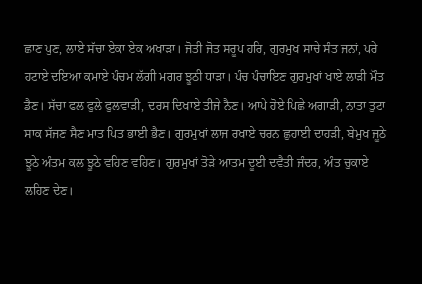ਛਾਣ ਪੁਣ, ਲਾਏ ਸੱਚਾ ਏਕਾ ਏਕ ਅਖਾੜਾ। ਜੋਤੀ ਜੋਤ ਸਰੂਪ ਹਰਿ, ਗੁਰਮੁਖ ਸਾਚੇ ਸੰਤ ਜਨਾਂ, ਪਰੇ ਹਟਾਏ ਦਇਆ ਕਮਾਏ ਪੰਚਮ ਲੱਗੀ ਮਗਰ ਝੂਠੀ ਧਾੜਾ। ਪੰਚ ਪੰਚਾਇਣ ਗੁਰਮੁਖਾਂ ਖਾਏ ਲਾੜੀ ਮੌਤ ਡੈਣ। ਸੱਚਾ ਫਲ ਫੁਲੇ ਫੁਲਵਾੜੀ, ਦਰਸ ਦਿਖਾਏ ਤੀਜੇ ਨੈਣ। ਆਪੇ ਹੋਏ ਪਿਛੇ ਅਗਾੜੀ, ਨਾਤਾ ਤੁਟਾ ਸਾਕ ਸੱਜਣ ਸੈਣ ਮਾਤ ਪਿਤ ਭਾਈ ਭੈਣ। ਗੁਰਮੁਖਾਂ ਲਾਜ ਰਖਾਏ ਚਰਨ ਛੁਹਾਈ ਦਾਹੜੀ, ਬੇਮੁਖ ਜੂਠੇ ਝੂਠੇ ਅੰਤਮ ਕਲ ਝੂਠੇ ਵਹਿਣ ਵਹਿਣ। ਗੁਰਮੁਖਾਂ ਤੋੜੇ ਆਤਮ ਦੂਈ ਦਵੈਤੀ ਜੰਦਰ, ਅੰਤ ਚੁਕਾਏ ਲਹਿਣ ਦੇਣ।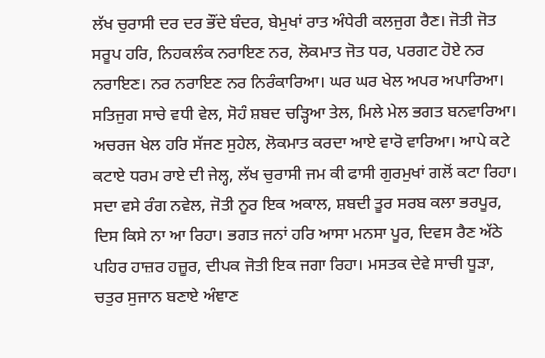ਲੱਖ ਚੁਰਾਸੀ ਦਰ ਦਰ ਭੌਂਦੇ ਬੰਦਰ, ਬੇਮੁਖਾਂ ਰਾਤ ਅੰਧੇਰੀ ਕਲਜੁਗ ਰੈਣ। ਜੋਤੀ ਜੋਤ ਸਰੂਪ ਹਰਿ, ਨਿਹਕਲੰਕ ਨਰਾਇਣ ਨਰ, ਲੋਕਮਾਤ ਜੋਤ ਧਰ, ਪਰਗਟ ਹੋਏ ਨਰ ਨਰਾਇਣ। ਨਰ ਨਰਾਇਣ ਨਰ ਨਿਰੰਕਾਰਿਆ। ਘਰ ਘਰ ਖੇਲ ਅਪਰ ਅਪਾਰਿਆ। ਸਤਿਜੁਗ ਸਾਚੇ ਵਧੀ ਵੇਲ, ਸੋਹੰ ਸ਼ਬਦ ਚੜ੍ਹਿਆ ਤੇਲ, ਮਿਲੇ ਮੇਲ ਭਗਤ ਬਨਵਾਰਿਆ। ਅਚਰਜ ਖੇਲ ਹਰਿ ਸੱਜਣ ਸੁਹੇਲ, ਲੋਕਮਾਤ ਕਰਦਾ ਆਏ ਵਾਰੋ ਵਾਰਿਆ। ਆਪੇ ਕਟੇ ਕਟਾਏ ਧਰਮ ਰਾਏ ਦੀ ਜੇਲ੍ਹ, ਲੱਖ ਚੁਰਾਸੀ ਜਮ ਕੀ ਫਾਸੀ ਗੁਰਮੁਖਾਂ ਗਲੋਂ ਕਟਾ ਰਿਹਾ। ਸਦਾ ਵਸੇ ਰੰਗ ਨਵੇਲ, ਜੋਤੀ ਨੂਰ ਇਕ ਅਕਾਲ, ਸ਼ਬਦੀ ਤੂਰ ਸਰਬ ਕਲਾ ਭਰਪੂਰ, ਦਿਸ ਕਿਸੇ ਨਾ ਆ ਰਿਹਾ। ਭਗਤ ਜਨਾਂ ਹਰਿ ਆਸਾ ਮਨਸਾ ਪੂਰ, ਦਿਵਸ ਰੈਣ ਅੱਠੇ ਪਹਿਰ ਹਾਜ਼ਰ ਹਜ਼ੂਰ, ਦੀਪਕ ਜੋਤੀ ਇਕ ਜਗਾ ਰਿਹਾ। ਮਸਤਕ ਦੇਵੇ ਸਾਚੀ ਧੂੜਾ, ਚਤੁਰ ਸੁਜਾਨ ਬਣਾਏ ਅੰਞਾਣ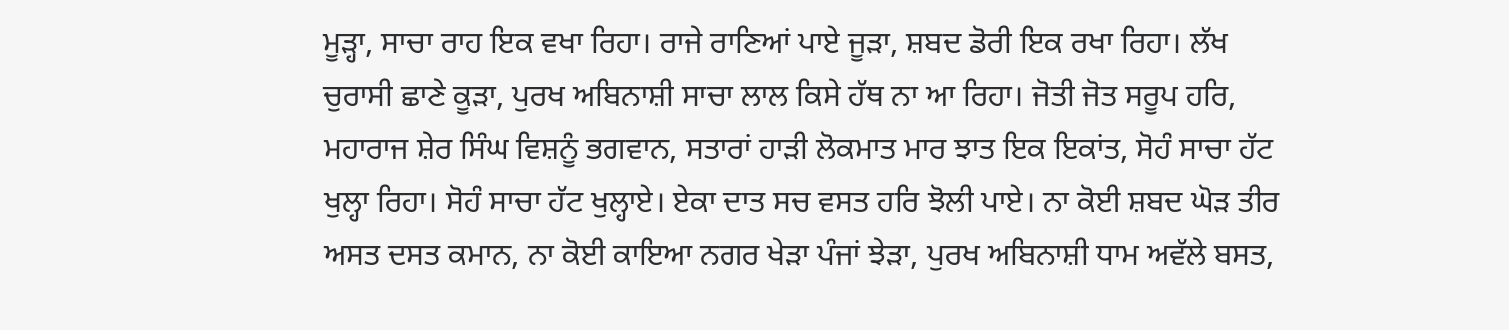ਮੂੜ੍ਹਾ, ਸਾਚਾ ਰਾਹ ਇਕ ਵਖਾ ਰਿਹਾ। ਰਾਜੇ ਰਾਣਿਆਂ ਪਾਏ ਜੂੜਾ, ਸ਼ਬਦ ਡੋਰੀ ਇਕ ਰਖਾ ਰਿਹਾ। ਲੱਖ ਚੁਰਾਸੀ ਛਾਣੇ ਕੂੜਾ, ਪੁਰਖ ਅਬਿਨਾਸ਼ੀ ਸਾਚਾ ਲਾਲ ਕਿਸੇ ਹੱਥ ਨਾ ਆ ਰਿਹਾ। ਜੋਤੀ ਜੋਤ ਸਰੂਪ ਹਰਿ, ਮਹਾਰਾਜ ਸ਼ੇਰ ਸਿੰਘ ਵਿਸ਼ਨੂੰ ਭਗਵਾਨ, ਸਤਾਰਾਂ ਹਾੜੀ ਲੋਕਮਾਤ ਮਾਰ ਝਾਤ ਇਕ ਇਕਾਂਤ, ਸੋਹੰ ਸਾਚਾ ਹੱਟ ਖੁਲ੍ਹਾ ਰਿਹਾ। ਸੋਹੰ ਸਾਚਾ ਹੱਟ ਖੁਲ੍ਹਾਏ। ਏਕਾ ਦਾਤ ਸਚ ਵਸਤ ਹਰਿ ਝੋਲੀ ਪਾਏ। ਨਾ ਕੋਈ ਸ਼ਬਦ ਘੋੜ ਤੀਰ ਅਸਤ ਦਸਤ ਕਮਾਨ, ਨਾ ਕੋਈ ਕਾਇਆ ਨਗਰ ਖੇੜਾ ਪੰਜਾਂ ਝੇੜਾ, ਪੁਰਖ ਅਬਿਨਾਸ਼ੀ ਧਾਮ ਅਵੱਲੇ ਬਸਤ,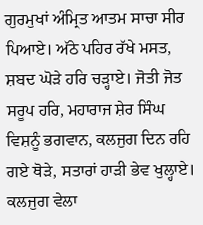ਗੁਰਮੁਖਾਂ ਅੰਮ੍ਰਿਤ ਆਤਮ ਸਾਚਾ ਸੀਰ ਪਿਆਏ। ਅੱਠੇ ਪਹਿਰ ਰੱਖੇ ਮਸਤ, ਸ਼ਬਦ ਘੋੜੇ ਹਰਿ ਚੜ੍ਹਾਏ। ਜੋਤੀ ਜੋਤ ਸਰੂਪ ਹਰਿ, ਮਹਾਰਾਜ ਸ਼ੇਰ ਸਿੰਘ ਵਿਸ਼ਨੂੰ ਭਗਵਾਨ, ਕਲਜੁਗ ਦਿਨ ਰਹਿ ਗਏ ਥੋੜੇ, ਸਤਾਰਾਂ ਹਾੜੀ ਭੇਵ ਖੁਲ੍ਹਾਏ। ਕਲਜੁਗ ਵੇਲਾ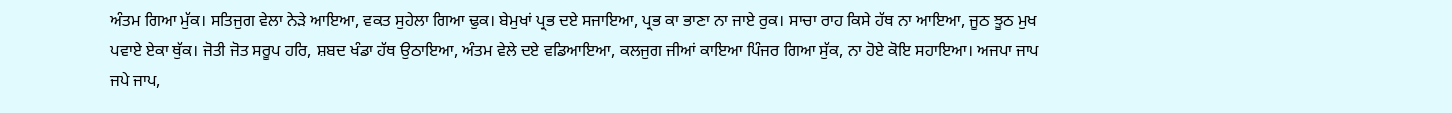ਅੰਤਮ ਗਿਆ ਮੁੱਕ। ਸਤਿਜੁਗ ਵੇਲਾ ਨੇੜੇ ਆਇਆ, ਵਕਤ ਸੁਹੇਲਾ ਗਿਆ ਢੁਕ। ਬੇਮੁਖਾਂ ਪ੍ਰਭ ਦਏ ਸਜਾਇਆ, ਪ੍ਰਭ ਕਾ ਭਾਣਾ ਨਾ ਜਾਏ ਰੁਕ। ਸਾਚਾ ਰਾਹ ਕਿਸੇ ਹੱਥ ਨਾ ਆਇਆ, ਜੂਠ ਝੂਠ ਮੁਖ ਪਵਾਏ ਏਕਾ ਥੁੱਕ। ਜੋਤੀ ਜੋਤ ਸਰੂਪ ਹਰਿ, ਸ਼ਬਦ ਖੰਡਾ ਹੱਥ ਉਠਾਇਆ, ਅੰਤਮ ਵੇਲੇ ਦਏ ਵਡਿਆਇਆ, ਕਲਜੁਗ ਜੀਆਂ ਕਾਇਆ ਪਿੰਜਰ ਗਿਆ ਸੁੱਕ, ਨਾ ਹੋਏ ਕੋਇ ਸਹਾਇਆ। ਅਜਪਾ ਜਾਪ ਜਪੇ ਜਾਪ,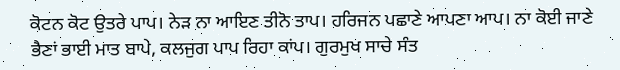ਕੋਟਨ ਕੋਟ ਉਤਰੇ ਪਾਪ। ਨੇੜ ਨਾ ਆਇਣ ਤੀਨੋ ਤਾਪ। ਹਰਿਜਨ ਪਛਾਣੇ ਆਪਣਾ ਆਪ। ਨਾ ਕੋਈ ਜਾਣੇ ਭੈਣਾਂ ਭਾਈ ਮਾਤ ਬਾਪੇ, ਕਲਜੁਗ ਪਾਪ ਰਿਹਾ ਕਾਂਪ। ਗੁਰਮੁਖ ਸਾਚੇ ਸੰਤ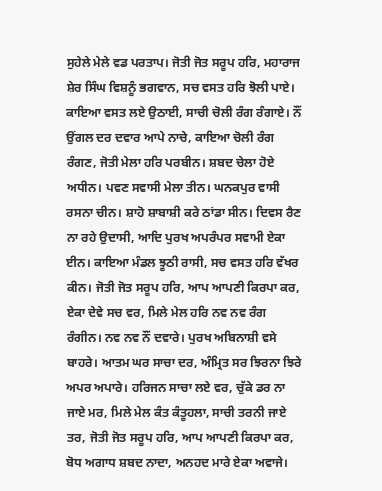ਸੁਹੇਲੇ ਮੇਲੇ ਵਡ ਪਰਤਾਪ। ਜੋਤੀ ਜੋਤ ਸਰੂਪ ਹਰਿ, ਮਹਾਰਾਜ ਸ਼ੇਰ ਸਿੰਘ ਵਿਸ਼ਨੂੰ ਭਗਵਾਨ, ਸਚ ਵਸਤ ਹਰਿ ਝੋਲੀ ਪਾਏ। ਕਾਇਆ ਵਸਤ ਲਏ ਉਠਾਈ, ਸਾਚੀ ਚੋਲੀ ਰੰਗ ਰੰਗਾਏ। ਨੌਂ ਉਂਗਲ ਦਰ ਦਵਾਰ ਆਪੇ ਨਾਚੇ, ਕਾਇਆ ਚੋਲੀ ਰੰਗ ਰੰਗਣ, ਜੋਤੀ ਮੇਲਾ ਹਰਿ ਪਰਬੀਨ। ਸ਼ਬਦ ਚੇਲਾ ਹੋਏ ਅਧੀਨ। ਪਵਣ ਸਵਾਸੀ ਮੇਲਾ ਤੀਨ। ਘਨਕਪੁਰ ਵਾਸੀ ਰਸਨਾ ਚੀਨ। ਸ਼ਾਹੋ ਸ਼ਾਬਾਸ਼ੀ ਕਰੇ ਠਾਂਡਾ ਸੀਨ। ਦਿਵਸ ਰੈਣ ਨਾ ਰਹੇ ਉਦਾਸੀ, ਆਦਿ ਪੁਰਖ ਅਪਰੰਪਰ ਸਵਾਮੀ ਏਕਾ ਈਨ। ਕਾਇਆ ਮੰਡਲ ਝੂਠੀ ਰਾਸੀ, ਸਚ ਵਸਤ ਹਰਿ ਵੱਖਰ ਕੀਨ। ਜੋਤੀ ਜੋਤ ਸਰੂਪ ਹਰਿ, ਆਪ ਆਪਣੀ ਕਿਰਪਾ ਕਰ, ਏਕਾ ਦੇਵੇ ਸਚ ਵਰ, ਮਿਲੇ ਮੇਲ ਹਰਿ ਨਵ ਨਵ ਰੰਗ ਰੰਗੀਨ। ਨਵ ਨਵ ਨੌਂ ਦਵਾਰੇ। ਪੁਰਖ ਅਬਿਨਾਸ਼ੀ ਵਸੇ ਬਾਹਰੇ। ਆਤਮ ਘਰ ਸਾਚਾ ਦਰ, ਅੰਮ੍ਰਿਤ ਸਰ ਝਿਰਨਾ ਝਿਰੇ ਅਪਰ ਅਪਾਰੇ। ਹਰਿਜਨ ਸਾਚਾ ਲਏ ਵਰ, ਚੁੱਕੇ ਡਰ ਨਾ ਜਾਏ ਮਰ, ਮਿਲੇ ਮੇਲ ਕੰਤ ਕੰਤੂਹਲਾ, ਸਾਚੀ ਤਰਨੀ ਜਾਏ ਤਰ, ਜੋਤੀ ਜੋਤ ਸਰੂਪ ਹਰਿ, ਆਪ ਆਪਣੀ ਕਿਰਪਾ ਕਰ, ਬੋਧ ਅਗਾਧ ਸ਼ਬਦ ਨਾਦਾ, ਅਨਹਦ ਮਾਰੇ ਏਕਾ ਅਵਾਜੇ।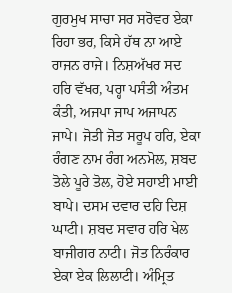ਗੁਰਮੁਖ ਸਾਚਾ ਸਰ ਸਰੋਵਰ ਏਕਾ ਰਿਹਾ ਭਰ, ਕਿਸੇ ਹੱਥ ਨਾ ਆਏ ਰਾਜਨ ਰਾਜੇ। ਨਿਸ਼ਅੱਖਰ ਸਦ ਹਰਿ ਵੱਖਰ, ਪਰ੍ਹਾ ਪਸੰਤੀ ਅੰਤਮ ਕੰਤੀ, ਅਜਪਾ ਜਾਪ ਅਜਾਪਨ ਜਾਪੇ। ਜੋਤੀ ਜੋਤ ਸਰੂਪ ਹਰਿ, ਏਕਾ ਰੰਗਣ ਨਾਮ ਰੰਗ ਅਨਮੋਲ, ਸ਼ਬਦ ਤੋਲੇ ਪੂਰੇ ਤੋਲ, ਹੋਏ ਸਹਾਈ ਮਾਈ ਬਾਪੇ। ਦਸਮ ਦਵਾਰ ਦਹਿ ਦਿਸ਼ ਘਾਟੀ। ਸ਼ਬਦ ਸਵਾਰ ਹਰਿ ਖੇਲ ਬਾਜੀਗਰ ਨਾਟੀ। ਜੋਤ ਨਿਰੰਕਾਰ ਏਕਾ ਏਕ ਲਿਲਾਟੀ। ਅੰਮ੍ਰਿਤ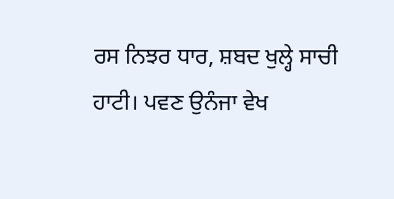ਰਸ ਨਿਝਰ ਧਾਰ, ਸ਼ਬਦ ਖੁਲ੍ਹੇ ਸਾਚੀ ਹਾਟੀ। ਪਵਣ ਉਨੰਜਾ ਵੇਖ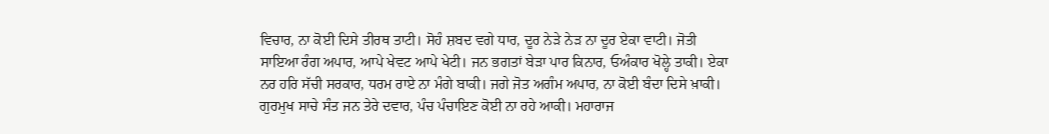ਵਿਚਾਰ, ਨਾ ਕੋਈ ਦਿਸੇ ਤੀਰਥ ਤਾਟੀ। ਸੋਹੰ ਸ਼ਬਦ ਵਗੇ ਧਾਰ, ਦੂਰ ਨੇੜੇ ਨੇੜ ਨਾ ਦੂਰ ਏਕਾ ਵਾਟੀ। ਜੋਤੀ ਸਾਇਆ ਰੰਗ ਅਪਾਰ, ਆਪੇ ਖੇਵਟ ਆਪੇ ਖੇਟੀ। ਜਨ ਭਗਤਾਂ ਬੇੜਾ ਪਾਰ ਕਿਨਾਰ, ਓਅੰਕਾਰ ਖੋਲ੍ਹੇ ਤਾਕੀ। ਏਕਾ ਨਰ ਹਰਿ ਸੱਚੀ ਸਰਕਾਰ, ਧਰਮ ਰਾਏ ਨਾ ਮੰਗੇ ਬਾਕੀ। ਜਗੇ ਜੋਤ ਅਗੰਮ ਅਪਾਰ, ਨਾ ਕੋਈ ਬੰਦਾ ਦਿਸੇ ਖ਼ਾਕੀ। ਗੁਰਮੁਖ ਸਾਚੇ ਸੰਤ ਜਨ ਤੇਰੇ ਦਵਾਰ, ਪੰਚ ਪੰਚਾਇਣ ਕੋਈ ਨਾ ਰਹੇ ਆਕੀ। ਮਹਾਰਾਜ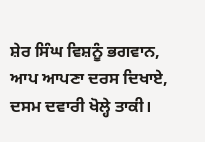ਸ਼ੇਰ ਸਿੰਘ ਵਿਸ਼ਨੂੰ ਭਗਵਾਨ, ਆਪ ਆਪਣਾ ਦਰਸ ਦਿਖਾਏ, ਦਸਮ ਦਵਾਰੀ ਖੋਲ੍ਹੇ ਤਾਕੀ।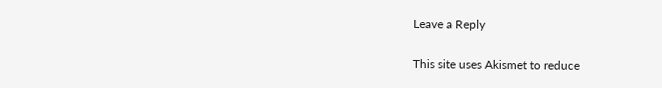Leave a Reply

This site uses Akismet to reduce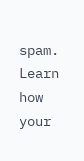spam. Learn how your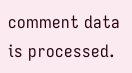comment data is processed.